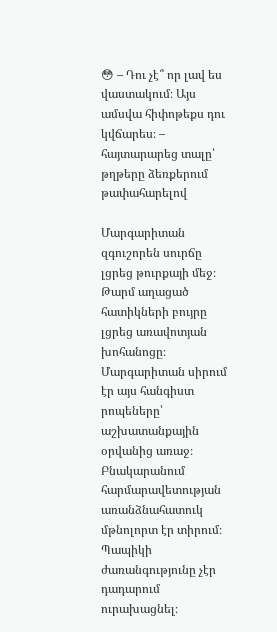😳 – Դու չէ՞ որ լավ ես վաստակում։ Այս ամսվա հիփոթեքս դու կվճարես։ – հայտարարեց տալը՝ թղթերը ձեռքերում թափահարելով

Մարգարիտան զգուշորեն սուրճը լցրեց թուրքայի մեջ։ Թարմ աղացած հատիկների բույրը լցրեց առավոտյան խոհանոցը։ Մարգարիտան սիրում էր այս հանգիստ րոպեները՝ աշխատանքային օրվանից առաջ։ Բնակարանում հարմարավետության առանձնահատուկ մթնոլորտ էր տիրում։ Պապիկի ժառանգությունը չէր դադարում ուրախացնել։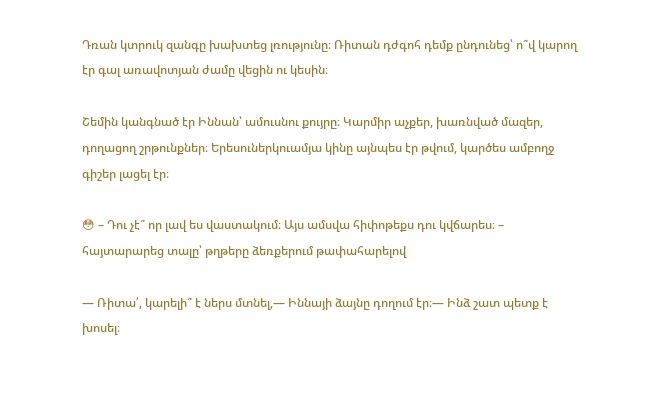Դռան կտրուկ զանգը խախտեց լռությունը։ Ռիտան դժգոհ դեմք ընդունեց՝ ո՞վ կարող էր գալ առավոտյան ժամը վեցին ու կեսին։

Շեմին կանգնած էր Իննան՝ ամուսնու քույրը։ Կարմիր աչքեր, խառնված մազեր, դողացող շրթունքներ։ Երեսուներկուամյա կինը այնպես էր թվում, կարծես ամբողջ գիշեր լացել էր։

😳 – Դու չէ՞ որ լավ ես վաստակում։ Այս ամսվա հիփոթեքս դու կվճարես։ – հայտարարեց տալը՝ թղթերը ձեռքերում թափահարելով

— Ռիտա՛, կարելի՞ է ներս մտնել,— Իննայի ձայնը դողում էր։— Ինձ շատ պետք է խոսել։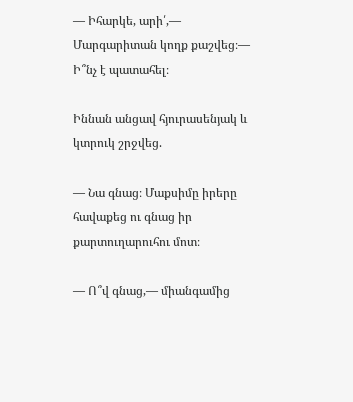— Իհարկե, արի՛,— Մարգարիտան կողք քաշվեց։— Ի՞նչ է պատահել։

Իննան անցավ հյուրասենյակ և կտրուկ շրջվեց.

— Նա գնաց։ Մաքսիմը իրերը հավաքեց ու գնաց իր քարտուղարուհու մոտ։

— Ո՞վ գնաց,— միանգամից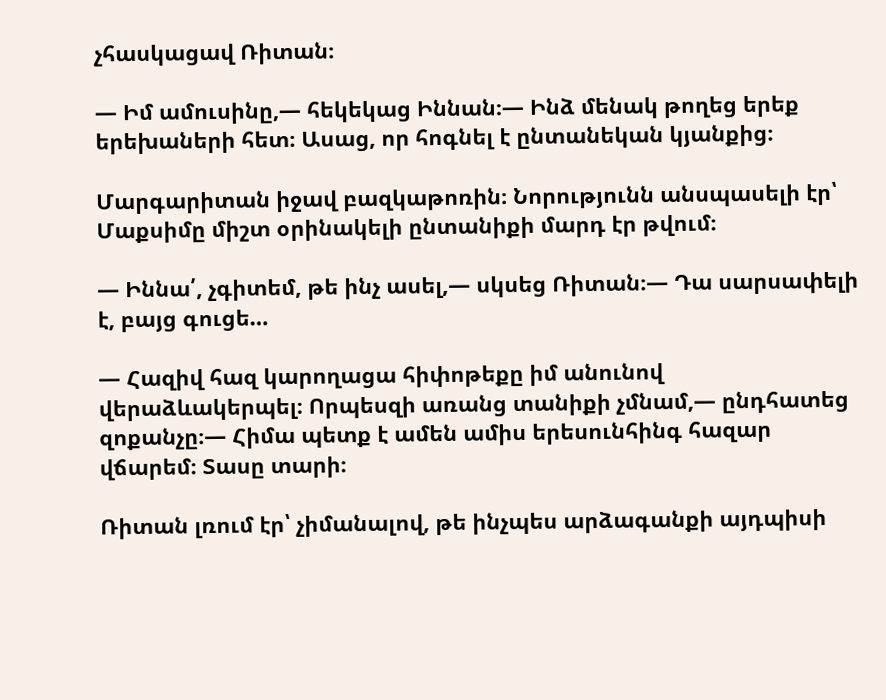չհասկացավ Ռիտան։

— Իմ ամուսինը,— հեկեկաց Իննան։— Ինձ մենակ թողեց երեք երեխաների հետ։ Ասաց, որ հոգնել է ընտանեկան կյանքից։

Մարգարիտան իջավ բազկաթոռին։ Նորությունն անսպասելի էր՝ Մաքսիմը միշտ օրինակելի ընտանիքի մարդ էր թվում։

— Իննա՛, չգիտեմ, թե ինչ ասել,— սկսեց Ռիտան։— Դա սարսափելի է, բայց գուցե…

— Հազիվ հազ կարողացա հիփոթեքը իմ անունով վերաձևակերպել։ Որպեսզի առանց տանիքի չմնամ,— ընդհատեց զոքանչը։— Հիմա պետք է ամեն ամիս երեսունհինգ հազար վճարեմ։ Տասը տարի։

Ռիտան լռում էր՝ չիմանալով, թե ինչպես արձագանքի այդպիսի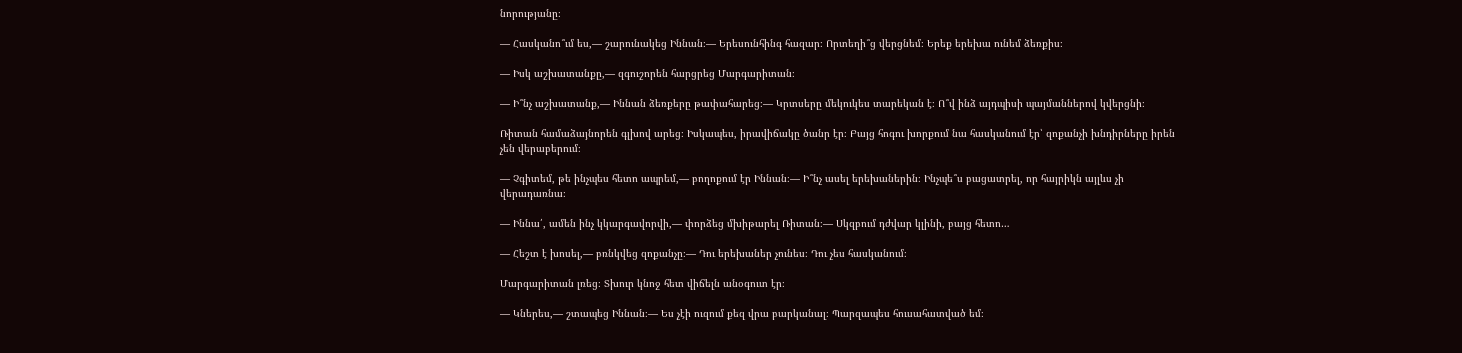նորությանը։

— Հասկանո՞ւմ ես,— շարունակեց Իննան։— Երեսունհինգ հազար։ Որտեղի՞ց վերցնեմ։ Երեք երեխա ունեմ ձեռքիս։

— Իսկ աշխատանքը,— զգուշորեն հարցրեց Մարգարիտան։

— Ի՞նչ աշխատանք,— Իննան ձեռքերը թափահարեց։— Կրտսերը մեկուկես տարեկան է։ Ո՞վ ինձ այդպիսի պայմաններով կվերցնի։

Ռիտան համաձայնորեն գլխով արեց։ Իսկապես, իրավիճակը ծանր էր։ Բայց հոգու խորքում նա հասկանում էր՝ զոքանչի խնդիրները իրեն չեն վերաբերում։

— Չգիտեմ, թե ինչպես հետո ապրեմ,— բողոքում էր Իննան։— Ի՞նչ ասել երեխաներին։ Ինչպե՞ս բացատրել, որ հայրիկն այլևս չի վերադառնա։

— Իննա՛, ամեն ինչ կկարգավորվի,— փորձեց մխիթարել Ռիտան։— Սկզբում դժվար կլինի, բայց հետո…

— Հեշտ է խոսել,— բռնկվեց զոքանչը։— Դու երեխաներ չունես։ Դու չես հասկանում։

Մարգարիտան լռեց։ Տխուր կնոջ հետ վիճելն անօգուտ էր։

— Կներես,— շտապեց Իննան։— Ես չէի ուզում քեզ վրա բարկանալ։ Պարզապես հուսահատված եմ։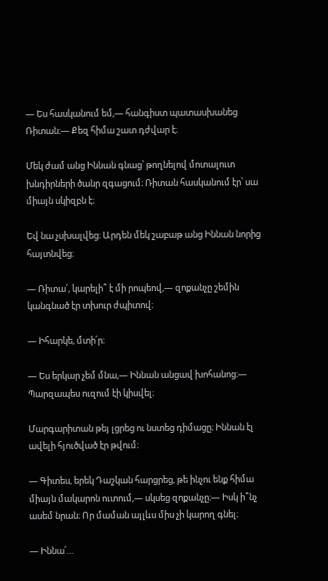— Ես հասկանում եմ,— հանգիստ պատասխանեց Ռիտան։— Քեզ հիմա շատ դժվար է։

Մեկ ժամ անց Իննան գնաց՝ թողնելով մոտալուտ խնդիրների ծանր զգացում։ Ռիտան հասկանում էր՝ սա միայն սկիզբն է։

Եվ նա չսխալվեց։ Արդեն մեկ շաբաթ անց Իննան նորից հայտնվեց։

— Ռիտա՛, կարելի՞ է մի րոպեով,— զոքանչը շեմին կանգնած էր տխուր ժպիտով։

— Իհարկե, մտի՛ր։

— Ես երկար չեմ մնա,— Իննան անցավ խոհանոց։— Պարզապես ուզում էի կիսվել։

Մարգարիտան թեյ լցրեց ու նստեց դիմացը։ Իննան էլ ավելի հյուծված էր թվում։

— Գիտես, երեկ Դաշկան հարցրեց, թե ինչու ենք հիմա միայն մակարոն ուտում,— սկսեց զոքանչը։— Իսկ ի՞նչ ասեմ նրան։ Որ մաման այլևս միս չի կարող գնել։

— Իննա՛…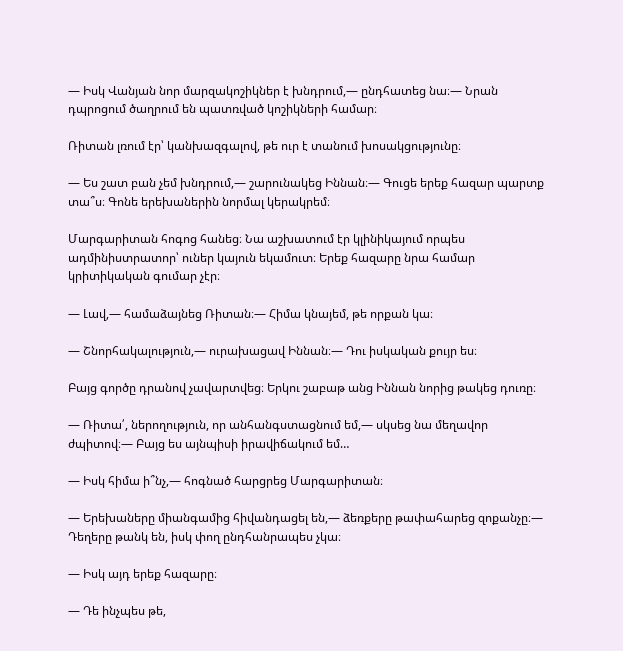— Իսկ Վանյան նոր մարզակոշիկներ է խնդրում,— ընդհատեց նա։— Նրան դպրոցում ծաղրում են պատռված կոշիկների համար։

Ռիտան լռում էր՝ կանխազգալով, թե ուր է տանում խոսակցությունը։

— Ես շատ բան չեմ խնդրում,— շարունակեց Իննան։— Գուցե երեք հազար պարտք տա՞ս։ Գոնե երեխաներին նորմալ կերակրեմ։

Մարգարիտան հոգոց հանեց։ Նա աշխատում էր կլինիկայում որպես ադմինիստրատոր՝ ուներ կայուն եկամուտ։ Երեք հազարը նրա համար կրիտիկական գումար չէր։

— Լավ,— համաձայնեց Ռիտան։— Հիմա կնայեմ, թե որքան կա։

— Շնորհակալություն,— ուրախացավ Իննան։— Դու իսկական քույր ես։

Բայց գործը դրանով չավարտվեց։ Երկու շաբաթ անց Իննան նորից թակեց դուռը։

— Ռիտա՛, ներողություն, որ անհանգստացնում եմ,— սկսեց նա մեղավոր ժպիտով։— Բայց ես այնպիսի իրավիճակում եմ…

— Իսկ հիմա ի՞նչ,— հոգնած հարցրեց Մարգարիտան։

— Երեխաները միանգամից հիվանդացել են,— ձեռքերը թափահարեց զոքանչը։— Դեղերը թանկ են, իսկ փող ընդհանրապես չկա։

— Իսկ այդ երեք հազարը։

— Դե ինչպես թե,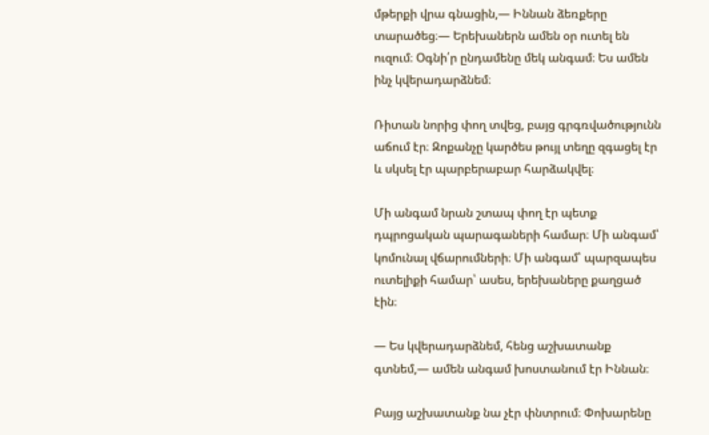մթերքի վրա գնացին,— Իննան ձեռքերը տարածեց։— Երեխաներն ամեն օր ուտել են ուզում։ Օգնի՛ր ընդամենը մեկ անգամ։ Ես ամեն ինչ կվերադարձնեմ։

Ռիտան նորից փող տվեց, բայց գրգռվածությունն աճում էր։ Զոքանչը կարծես թույլ տեղը զգացել էր և սկսել էր պարբերաբար հարձակվել։

Մի անգամ նրան շտապ փող էր պետք դպրոցական պարագաների համար։ Մի անգամ՝ կոմունալ վճարումների։ Մի անգամ՝ պարզապես ուտելիքի համար՝ ասես, երեխաները քաղցած էին։

— Ես կվերադարձնեմ, հենց աշխատանք գտնեմ,— ամեն անգամ խոստանում էր Իննան։

Բայց աշխատանք նա չէր փնտրում։ Փոխարենը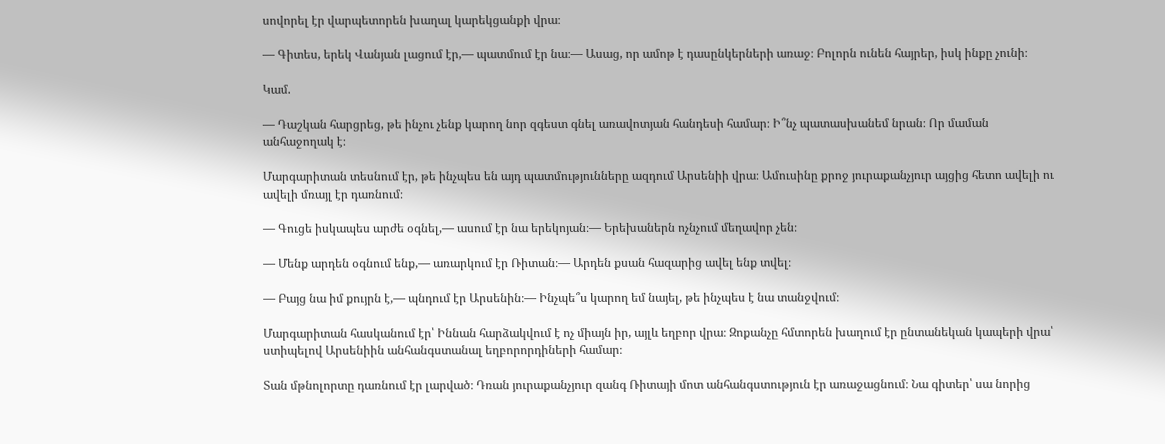սովորել էր վարպետորեն խաղալ կարեկցանքի վրա։

— Գիտես, երեկ Վանյան լացում էր,— պատմում էր նա։— Ասաց, որ ամոթ է դասընկերների առաջ։ Բոլորն ունեն հայրեր, իսկ ինքը չունի։

Կամ.

— Դաշկան հարցրեց, թե ինչու չենք կարող նոր զգեստ գնել առավոտյան հանդեսի համար։ Ի՞նչ պատասխանեմ նրան։ Որ մաման անհաջողակ է։

Մարգարիտան տեսնում էր, թե ինչպես են այդ պատմությունները ազդում Արսենիի վրա։ Ամուսինը քրոջ յուրաքանչյուր այցից հետո ավելի ու ավելի մռայլ էր դառնում։

— Գուցե իսկապես արժե օգնել,— ասում էր նա երեկոյան։— Երեխաներն ոչնչում մեղավոր չեն։

— Մենք արդեն օգնում ենք,— առարկում էր Ռիտան։— Արդեն քսան հազարից ավել ենք տվել։

— Բայց նա իմ քույրն է,— պնդում էր Արսենին։— Ինչպե՞ս կարող եմ նայել, թե ինչպես է նա տանջվում։

Մարգարիտան հասկանում էր՝ Իննան հարձակվում է ոչ միայն իր, այլև եղբոր վրա։ Զոքանչը հմտորեն խաղում էր ընտանեկան կապերի վրա՝ ստիպելով Արսենիին անհանգստանալ եղբորորդիների համար։

Տան մթնոլորտը դառնում էր լարված։ Դռան յուրաքանչյուր զանգ Ռիտայի մոտ անհանգստություն էր առաջացնում։ Նա գիտեր՝ սա նորից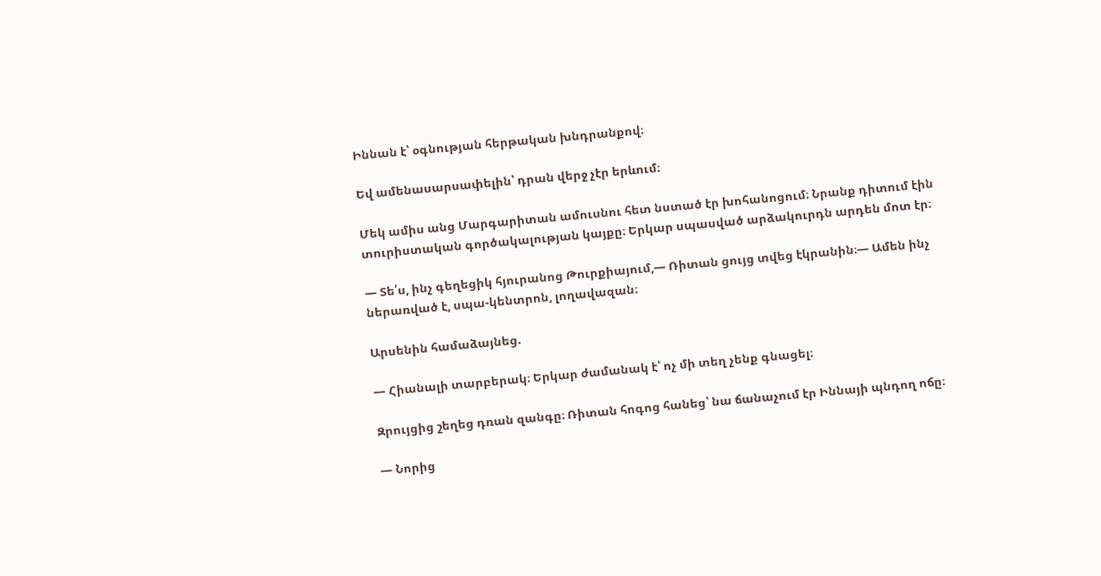Իննան է՝ օգնության հերթական խնդրանքով։

Եվ ամենասարսափելին՝ դրան վերջ չէր երևում։

Մեկ ամիս անց Մարգարիտան ամուսնու հետ նստած էր խոհանոցում։ Նրանք դիտում էին տուրիստական գործակալության կայքը։ Երկար սպասված արձակուրդն արդեն մոտ էր։

— Տե՛ս, ինչ գեղեցիկ հյուրանոց Թուրքիայում,— Ռիտան ցույց տվեց էկրանին։— Ամեն ինչ ներառված է, սպա-կենտրոն, լողավազան։

Արսենին համաձայնեց.

— Հիանալի տարբերակ։ Երկար ժամանակ է՝ ոչ մի տեղ չենք գնացել։

Զրույցից շեղեց դռան զանգը։ Ռիտան հոգոց հանեց՝ նա ճանաչում էր Իննայի պնդող ոճը։

— Նորից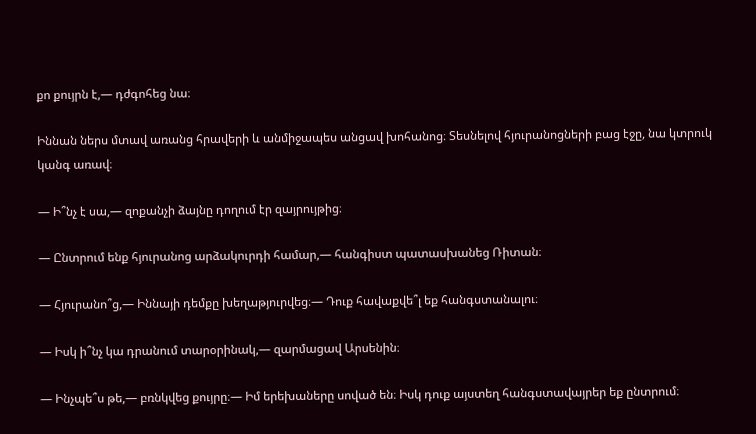քո քույրն է,— դժգոհեց նա։

Իննան ներս մտավ առանց հրավերի և անմիջապես անցավ խոհանոց։ Տեսնելով հյուրանոցների բաց էջը, նա կտրուկ կանգ առավ։

— Ի՞նչ է սա,— զոքանչի ձայնը դողում էր զայրույթից։

— Ընտրում ենք հյուրանոց արձակուրդի համար,— հանգիստ պատասխանեց Ռիտան։

— Հյուրանո՞ց,— Իննայի դեմքը խեղաթյուրվեց։— Դուք հավաքվե՞լ եք հանգստանալու։

— Իսկ ի՞նչ կա դրանում տարօրինակ,— զարմացավ Արսենին։

— Ինչպե՞ս թե,— բռնկվեց քույրը։— Իմ երեխաները սոված են։ Իսկ դուք այստեղ հանգստավայրեր եք ընտրում։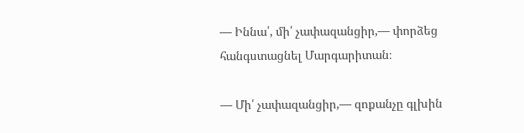— Իննա՛, մի՛ չափազանցիր,— փորձեց հանգստացնել Մարգարիտան։

— Մի՛ չափազանցիր,— զոքանչը գլխին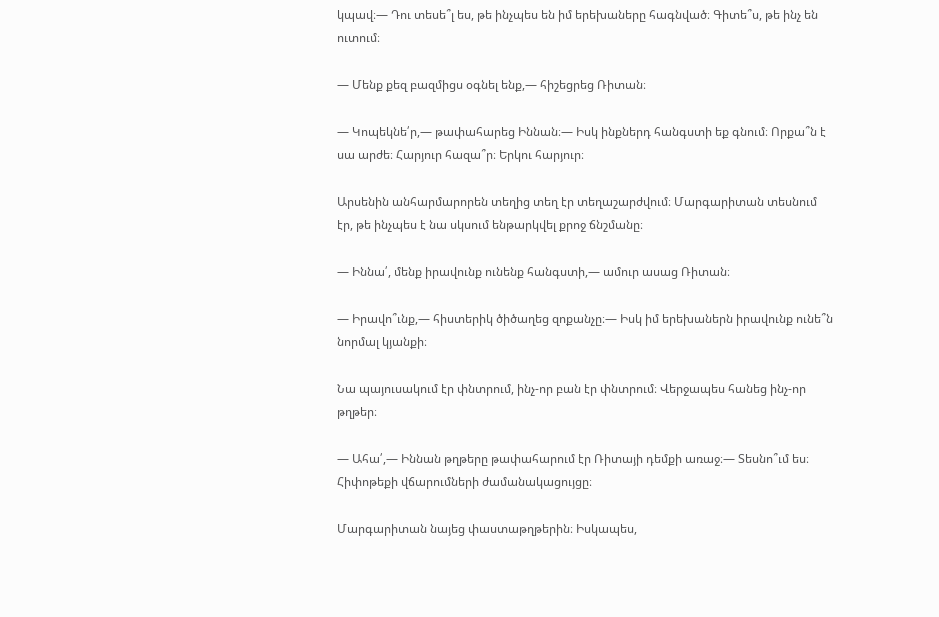կպավ։— Դու տեսե՞լ ես, թե ինչպես են իմ երեխաները հագնված։ Գիտե՞ս, թե ինչ են ուտում։

— Մենք քեզ բազմիցս օգնել ենք,— հիշեցրեց Ռիտան։

— Կոպեկնե՛ր,— թափահարեց Իննան։— Իսկ ինքներդ հանգստի եք գնում։ Որքա՞ն է սա արժե։ Հարյուր հազա՞ր։ Երկու հարյուր։

Արսենին անհարմարորեն տեղից տեղ էր տեղաշարժվում։ Մարգարիտան տեսնում էր, թե ինչպես է նա սկսում ենթարկվել քրոջ ճնշմանը։

— Իննա՛, մենք իրավունք ունենք հանգստի,— ամուր ասաց Ռիտան։

— Իրավո՞ւնք,— հիստերիկ ծիծաղեց զոքանչը։— Իսկ իմ երեխաներն իրավունք ունե՞ն նորմալ կյանքի։

Նա պայուսակում էր փնտրում, ինչ-որ բան էր փնտրում։ Վերջապես հանեց ինչ-որ թղթեր։

— Ահա՛,— Իննան թղթերը թափահարում էր Ռիտայի դեմքի առաջ։— Տեսնո՞ւմ ես։ Հիփոթեքի վճարումների ժամանակացույցը։

Մարգարիտան նայեց փաստաթղթերին։ Իսկապես,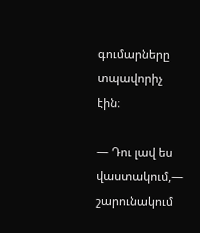գումարները տպավորիչ էին։

— Դու լավ ես վաստակում,— շարունակում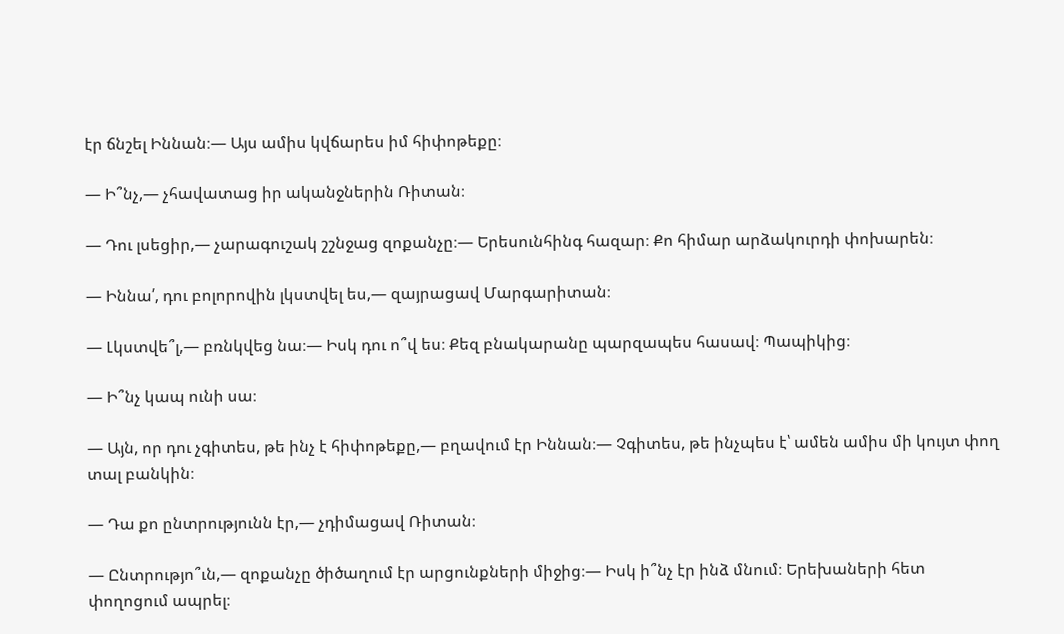էր ճնշել Իննան։— Այս ամիս կվճարես իմ հիփոթեքը։

— Ի՞նչ,— չհավատաց իր ականջներին Ռիտան։

— Դու լսեցիր,— չարագուշակ շշնջաց զոքանչը։— Երեսունհինգ հազար։ Քո հիմար արձակուրդի փոխարեն։

— Իննա՛, դու բոլորովին լկստվել ես,— զայրացավ Մարգարիտան։

— Լկստվե՞լ,— բռնկվեց նա։— Իսկ դու ո՞վ ես։ Քեզ բնակարանը պարզապես հասավ։ Պապիկից։

— Ի՞նչ կապ ունի սա։

— Այն, որ դու չգիտես, թե ինչ է հիփոթեքը,— բղավում էր Իննան։— Չգիտես, թե ինչպես է՝ ամեն ամիս մի կույտ փող տալ բանկին։

— Դա քո ընտրությունն էր,— չդիմացավ Ռիտան։

— Ընտրությո՞ւն,— զոքանչը ծիծաղում էր արցունքների միջից։— Իսկ ի՞նչ էր ինձ մնում։ Երեխաների հետ փողոցում ապրել։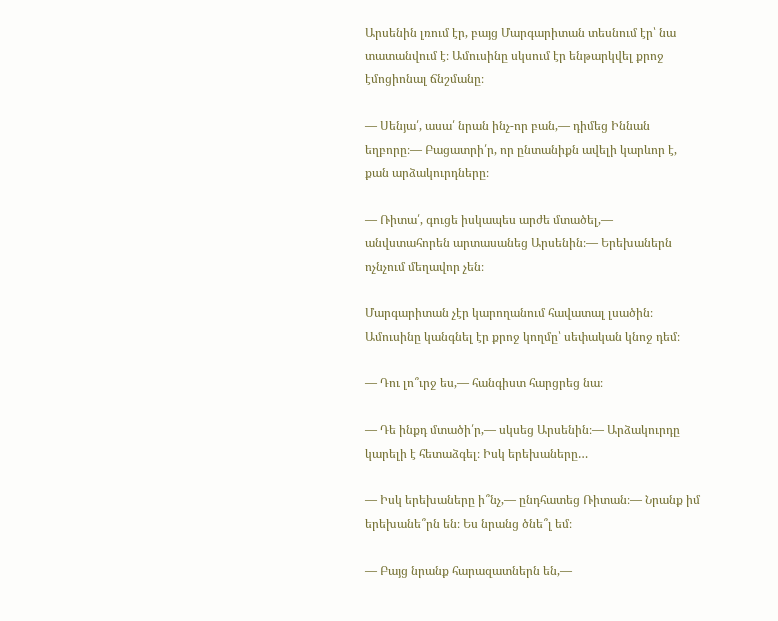Արսենին լռում էր, բայց Մարգարիտան տեսնում էր՝ նա տատանվում է։ Ամուսինը սկսում էր ենթարկվել քրոջ էմոցիոնալ ճնշմանը։

— Սենյա՛, ասա՛ նրան ինչ-որ բան,— դիմեց Իննան եղբորը։— Բացատրի՛ր, որ ընտանիքն ավելի կարևոր է, քան արձակուրդները։

— Ռիտա՛, գուցե իսկապես արժե մտածել,— անվստահորեն արտասանեց Արսենին։— Երեխաներն ոչնչում մեղավոր չեն։

Մարգարիտան չէր կարողանում հավատալ լսածին։ Ամուսինը կանգնել էր քրոջ կողմը՝ սեփական կնոջ դեմ։

— Դու լո՞ւրջ ես,— հանգիստ հարցրեց նա։

— Դե ինքդ մտածի՛ր,— սկսեց Արսենին։— Արձակուրդը կարելի է հետաձգել։ Իսկ երեխաները…

— Իսկ երեխաները ի՞նչ,— ընդհատեց Ռիտան։— Նրանք իմ երեխանե՞րն են։ Ես նրանց ծնե՞լ եմ։

— Բայց նրանք հարազատներն են,—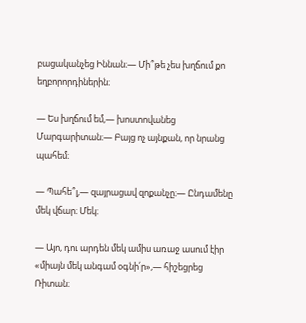բացականչեց Իննան։— Մի՞թե չես խղճում քո եղբորորդիներին։

— Ես խղճում եմ,— խոստովանեց Մարգարիտան։— Բայց ոչ այնքան, որ նրանց պահեմ։

— Պահե՞լ,— զայրացավ զոքանչը։— Ընդամենը մեկ վճար։ Մեկ։

— Այո, դու արդեն մեկ ամիս առաջ ասում էիր «միայն մեկ անգամ օգնի՛ր»,— հիշեցրեց Ռիտան։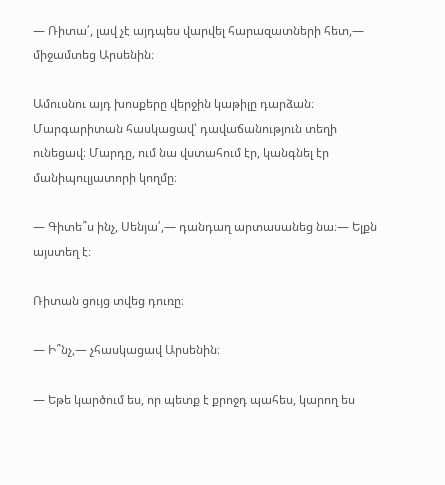— Ռիտա՛, լավ չէ այդպես վարվել հարազատների հետ,— միջամտեց Արսենին։

Ամուսնու այդ խոսքերը վերջին կաթիլը դարձան։ Մարգարիտան հասկացավ՝ դավաճանություն տեղի ունեցավ։ Մարդը, ում նա վստահում էր, կանգնել էր մանիպուլյատորի կողմը։

— Գիտե՞ս ինչ, Սենյա՛,— դանդաղ արտասանեց նա։— Ելքն այստեղ է։

Ռիտան ցույց տվեց դուռը։

— Ի՞նչ,— չհասկացավ Արսենին։

— Եթե կարծում ես, որ պետք է քրոջդ պահես, կարող ես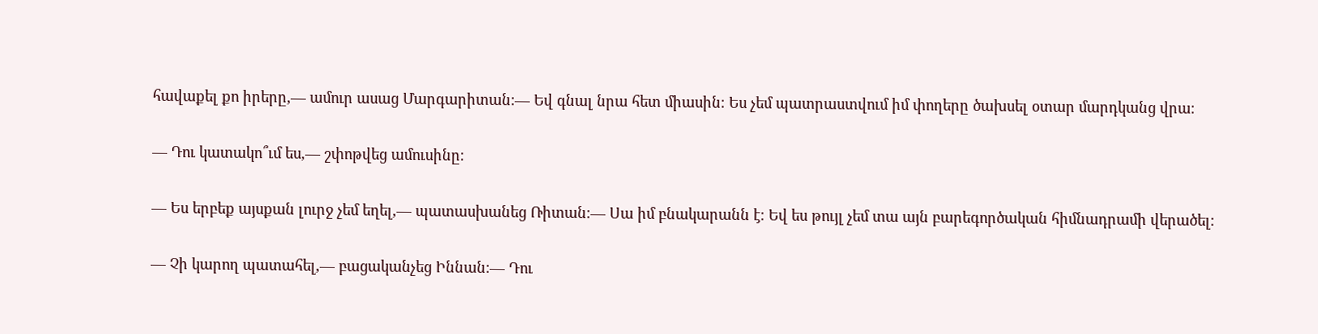հավաքել քո իրերը,— ամուր ասաց Մարգարիտան։— Եվ գնալ նրա հետ միասին։ Ես չեմ պատրաստվում իմ փողերը ծախսել օտար մարդկանց վրա։

— Դու կատակո՞ւմ ես,— շփոթվեց ամուսինը։

— Ես երբեք այսքան լուրջ չեմ եղել,— պատասխանեց Ռիտան։— Սա իմ բնակարանն է։ Եվ ես թույլ չեմ տա այն բարեգործական հիմնադրամի վերածել։

— Չի կարող պատահել,— բացականչեց Իննան։— Դու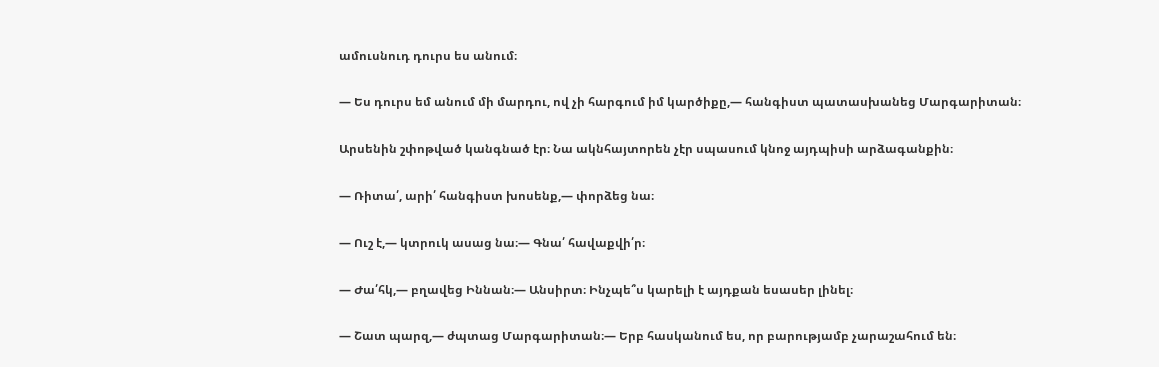ամուսնուդ դուրս ես անում։

— Ես դուրս եմ անում մի մարդու, ով չի հարգում իմ կարծիքը,— հանգիստ պատասխանեց Մարգարիտան։

Արսենին շփոթված կանգնած էր։ Նա ակնհայտորեն չէր սպասում կնոջ այդպիսի արձագանքին։

— Ռիտա՛, արի՛ հանգիստ խոսենք,— փորձեց նա։

— Ուշ է,— կտրուկ ասաց նա։— Գնա՛ հավաքվի՛ր։

— Ժա՛հկ,— բղավեց Իննան։— Անսիրտ։ Ինչպե՞ս կարելի է այդքան եսասեր լինել։

— Շատ պարզ,— ժպտաց Մարգարիտան։— Երբ հասկանում ես, որ բարությամբ չարաշահում են։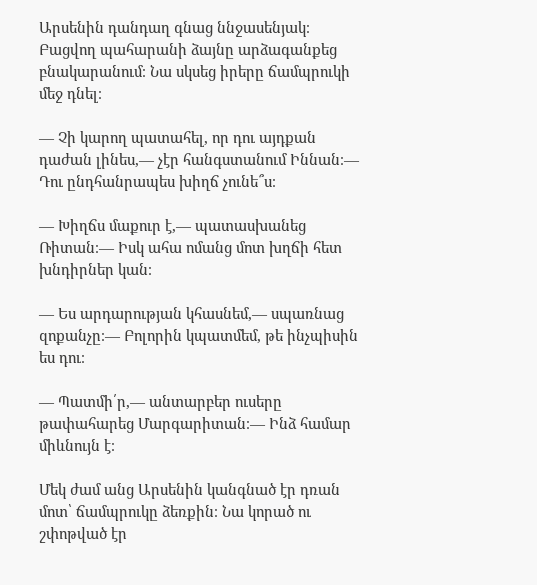Արսենին դանդաղ գնաց ննջասենյակ։ Բացվող պահարանի ձայնը արձագանքեց բնակարանում։ Նա սկսեց իրերը ճամպրուկի մեջ դնել։

— Չի կարող պատահել, որ դու այդքան դաժան լինես,— չէր հանգստանում Իննան։— Դու ընդհանրապես խիղճ չունե՞ս։

— Խիղճս մաքուր է,— պատասխանեց Ռիտան։— Իսկ ահա ոմանց մոտ խղճի հետ խնդիրներ կան։

— Ես արդարության կհասնեմ,— սպառնաց զոքանչը։— Բոլորին կպատմեմ, թե ինչպիսին ես դու։

— Պատմի՛ր,— անտարբեր ուսերը թափահարեց Մարգարիտան։— Ինձ համար միևնույն է։

Մեկ ժամ անց Արսենին կանգնած էր դռան մոտ՝ ճամպրուկը ձեռքին։ Նա կորած ու շփոթված էր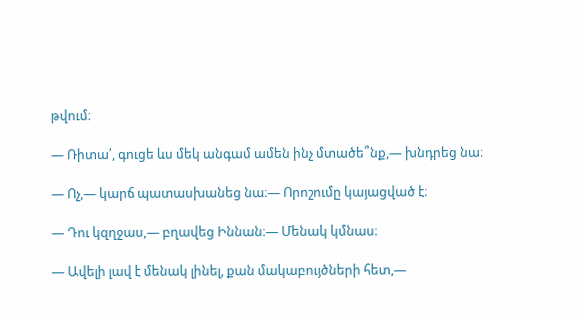թվում։

— Ռիտա՛, գուցե ևս մեկ անգամ ամեն ինչ մտածե՞նք,— խնդրեց նա։

— Ոչ,— կարճ պատասխանեց նա։— Որոշումը կայացված է։

— Դու կզղջաս,— բղավեց Իննան։— Մենակ կմնաս։

— Ավելի լավ է մենակ լինել, քան մակաբույծների հետ,—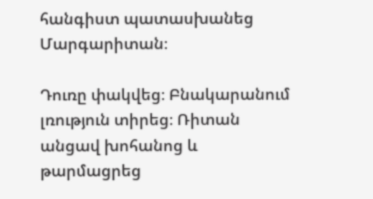հանգիստ պատասխանեց Մարգարիտան։

Դուռը փակվեց։ Բնակարանում լռություն տիրեց։ Ռիտան անցավ խոհանոց և թարմացրեց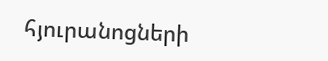հյուրանոցների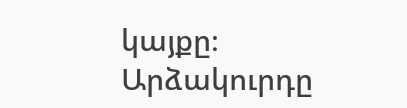կայքը։ Արձակուրդը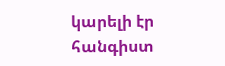կարելի էր հանգիստ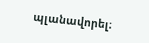պլանավորել։